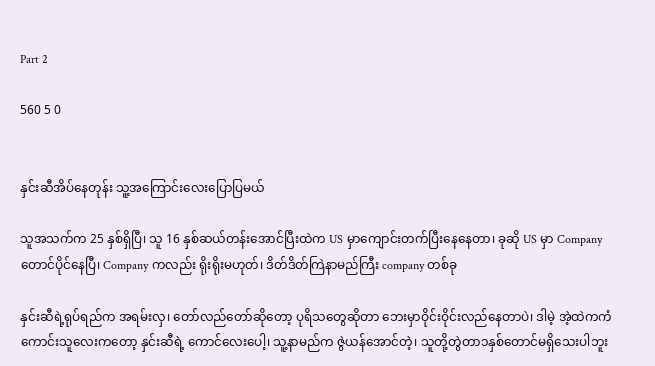Part 2

560 5 0


နှင်းဆီအိပ်နေတုန်း သူ့အကြောင်းလေးပြောပြမယ်

သူအသက်က 25 နှစ်ရှိပြီ၊ သူ 16 နှစ်ဆယ်တန်းအောင်ပြီးထဲက US မှာကျောင်းတက်ပြီးနေနေတာ၊ ခုဆို US မှာ Company တောင်ပိုင်နေပြီ၊ Company ကလည်း ရိုးရိုးမဟုတ်၊ ဒိတ်ဒိတ်ကြဲနာမည်ကြီး company တစ်ခု

နှင်းဆီရဲ့ရုပ်ရည်က အရမ်းလှ၊ တော်လည်တော်ဆိုတော့ ပုရိသတွေဆိုတာ ဘေးမှာဝိုင်းဝိုင်းလည်နေတာပဲ၊ ဒါမဲ့ အဲ့ထဲကကံကောင်းသူလေးကတော့ နှင်းဆီရဲ့ ကောင်လေးပေါ့၊ သူ့နာမည်က ဇွဲယန်အောင်တဲ့၊ သူတို့တွဲတာ၁နှစ်တောင်မရှိသေးပါဘူး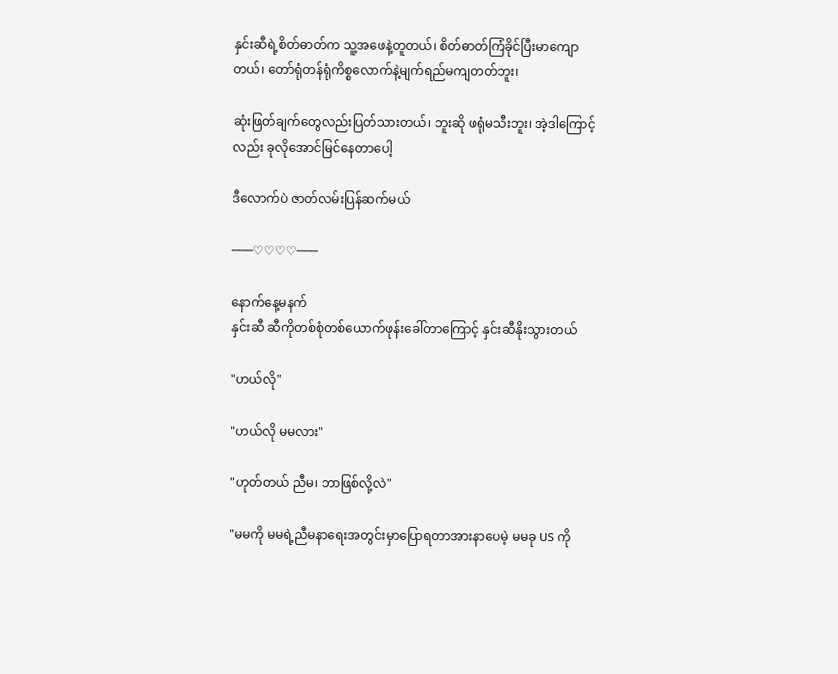နှင်းဆီရဲ့စိတ်ဓာတ်က သူ့အဖေနဲ့တူတယ်၊ စိတ်ဓာတ်ကြံခိုင်ပြီးမာကျောတယ်၊ တော်ရုံတန်ရုံကိစ္စလောက်နဲ့မျက်ရည်မကျတတ်ဘူး၊

ဆုံးဖြတ်ချက်တွေလည်းပြတ်သားတယ်၊ ဘူးဆို ဖရုံမသီးဘူး၊ အဲ့ဒါကြောင့်လည်း ခုလိုအောင်မြင်နေတာပေါ့

ဒီလောက်ပဲ ဇာတ်လမ်းပြန်ဆက်မယ်

───♡♡♡♡───

နောက်နေ့မနက်
နှင်းဆီ ဆီကိုတစ်စုံတစ်ယောက်ဖုန်းခေါ်တာကြောင့် နှင်းဆီနိုးသွားတယ်

"ဟယ်လို"

"ဟယ်လို မမလား"

"ဟုတ်တယ် ညီမ၊ ဘာဖြစ်လို့လဲ"

"မမကို မမရဲ့ညီမနာရေးအတွင်းမှာပြောရတာအားနာပေမဲ့ မမခု US ကို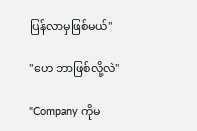ပြန်လာမှဖြစ်မယ်"

"ဟေ ဘာဖြစ်လို့လဲ"

"Company ကိုမ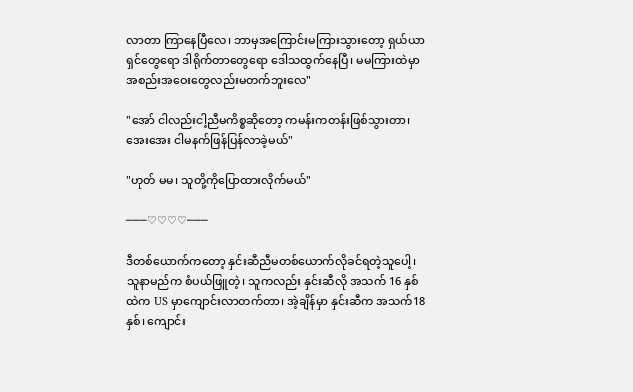လာတာ ကြာနေပြီလေ၊ ဘာမှအကြောင်းမကြားသွားတော့ ရှယ်ယာရှင်တွေရော ဒါရိုက်တာတွေရော ဒေါသထွက်နေပြီ၊ မမကြားထဲမှာ အစည်းအဝေးတွေလည်းမတက်ဘူးလေ"

"အော် ငါလည်းငါ့ညီမကိစ္စဆိုတော့ ကမန်းကတန်းဖြစ်သွားတာ၊ အေးအေး ငါမနက်ဖြန်ပြန်လာခဲ့မယ်"

"ဟုတ် မမ၊ သူတို့ကိုပြောထားလိုက်မယ်"

───♡♡♡♡───

ဒီတစ်ယောက်ကတော့ နှင်းဆီညီမတစ်ယောက်လိုခင်ရတဲ့သူပေါ့၊ သူနာမည်က စံပယ်ဖြူတဲ့၊ သူကလည်း နှင်းဆီလို အသက် 16 နှစ်ထဲက US မှာကျောင်းလာတက်တာ၊ အဲ့ချိန်မှာ နှင်းဆီက အသက်18နှစ်၊ ကျောင်း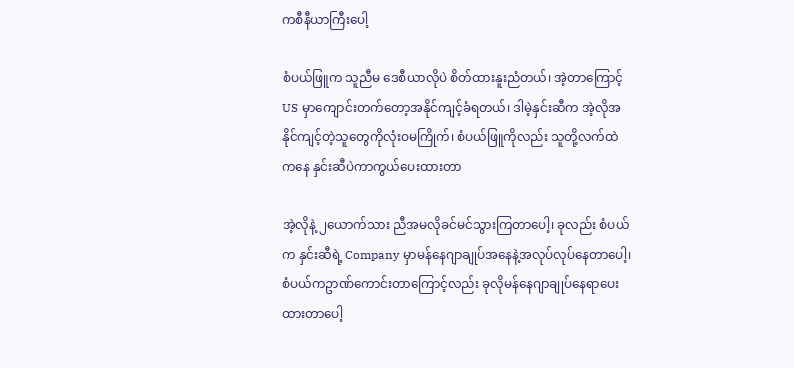ကစီနီယာကြီးပေါ့

စံပယ်ဖြူက သူညီမ ဒေစီယာလိုပဲ စိတ်ထားနူးညံတယ်၊ အဲ့တာကြောင့် US မှာကျောင်းတက်တော့အနိုင်ကျင့်ခံရတယ်၊ ဒါမဲ့နှင်းဆီက အဲ့လိုအနိုင်ကျင့်တဲ့သူတွေကိုလုံးဝမကြိုက်၊ စံပယ်ဖြူကိုလည်း သူတို့လက်ထဲကနေ နှင်းဆီပဲကာကွယ်ပေးထားတာ

အဲ့လိုနဲ့ ၂ယောက်သား ညီအမလိုခင်မင်သွားကြတာပေါ့၊ ခုလည်း စံပယ်က နှင်းဆီရဲ့ Company မှာမန်နေဂျာချုပ်အနေနဲ့အလုပ်လုပ်နေတာပေါ့၊ စံပယ်ကဥာဏ်ကောင်းတာကြောင့်လည်း ခုလိုမန်နေဂျာချုပ်နေရာပေးထားတာပေါ့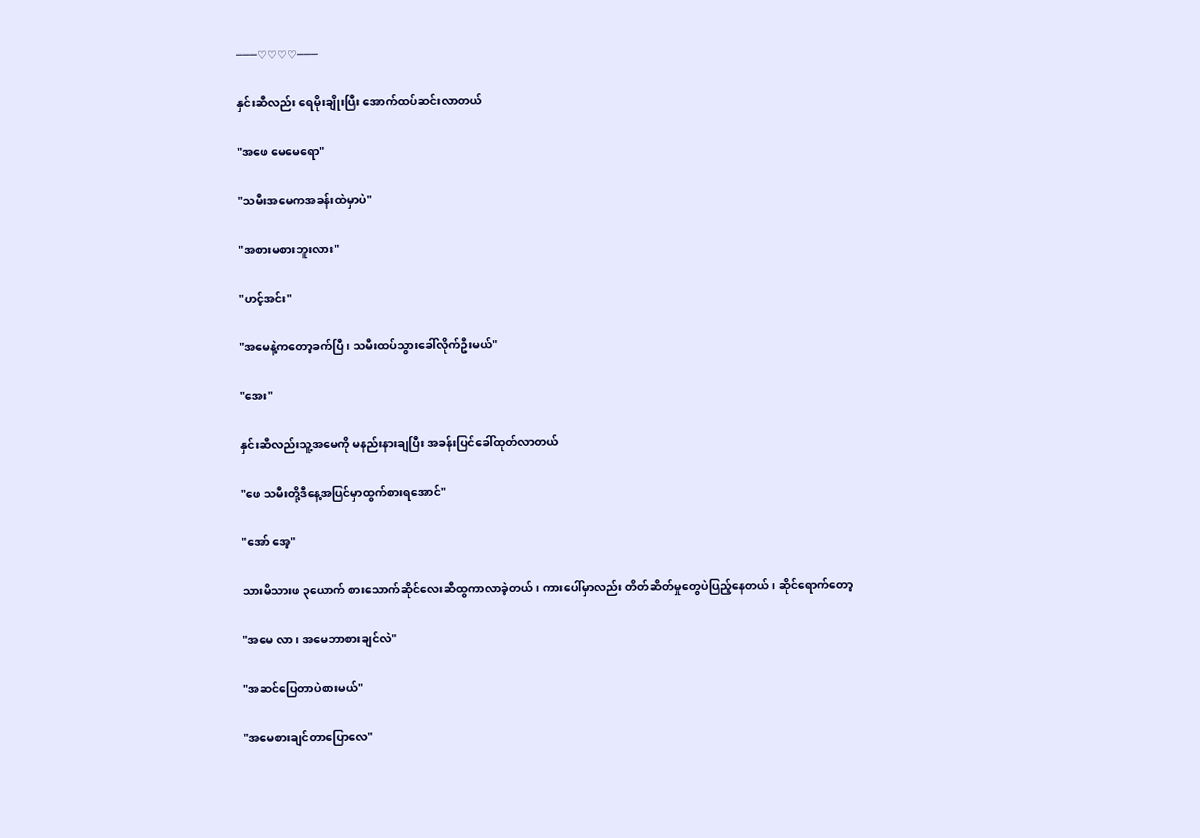───♡♡♡♡───

နှင်းဆီလည်း ရေမိုးချိုးပြီး အောက်ထပ်ဆင်းလာတယ်

"အဖေ မေမေရော"

"သမီးအမေကအခန်းထဲမှာပဲ"

"အစားမစားဘူးလား"

"ဟင့်အင်း"

"အမေနဲ့ကတော့ခက်ပြီ၊ သမီးထပ်သွားခေါ်လိုက်ဦးမယ်"

"အေး"

နှင်းဆီလည်းသူ့အမေကို မနည်းနားချပြီး အခန်းပြင်ခေါ်ထုတ်လာတယ်

"ဖေ သမီးတို့ဒီနေ့အပြင်မှာထွက်စားရအောင်"

"အော် အေ့"

သားမိသားဖ ၃ယောက် စားသောက်ဆိုင်လေးဆီထွကာလာခဲ့တယ်၊ ကားပေါ်မှာလည်း တိတ်ဆိတ်မှုတွေပဲပြည့်နေတယ်၊ ဆိုင်ရောက်တော့

"အမေ လာ၊ အမေဘာစားချင်လဲ"

"အဆင်ပြေတာပဲစားမယ်"

"အမေစားချင်တာပြောလေ"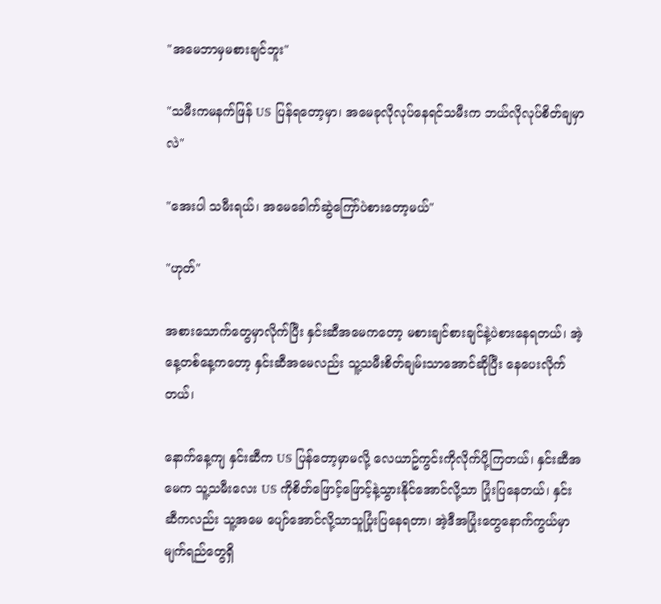"အမေဘာမှမစားချင်ဘူး"

"သမီးကမနက်ဖြန် US ပြန်ရတော့မှာ၊ အမေခုလိုလုပ်နေရင်သမီးက ဘယ်လိုလုပ်စိတ်ချမှာလဲ"

"အေးပါ သမီးရယ်၊ အမေခေါက်ဆွဲကြော်ပဲစားတော့မယ်"

"ဟုတ်"

အစားသောက်တွေမှာလိုက်ပြီး နှင်းဆီအမေကတော့ မစားချင်စားချင်နဲ့ပဲစားနေရတယ်၊ အဲ့နေ့တစ်နေ့ကတော့ နှင်းဆီအမေလည်း သူ့သမီးစိတ်ချမ်းသာအောင်ဆိုပြီး နေပေးလိုက်တယ်၊

နောက်နေ့ကျ နှင်းဆီက US ပြန်တော့မှာမလို့ လေယာဥ်ကွင်းကိုလိုက်ပို့ကြတယ်၊ နှင်းဆီအမေက သူ့သမီးလေး US ကိုစိတ်ဖြောင့်ဖြောင့်နဲ့သွားနိုင်အောင်လို့သာ ပြုံးပြနေတယ်၊ နှင်းဆီကလည်း သူ့အမေ ပျော်အောင်လို့သာသူပြုံးပြနေရတာ၊ အဲ့ဒီအပြုံးတွေနောက်ကွယ်မှာ မျက်ရည်တွေရှိ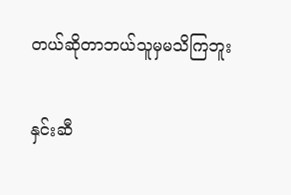တယ်ဆိုတာဘယ်သူမှမသိကြဘူး

နှင်းဆီ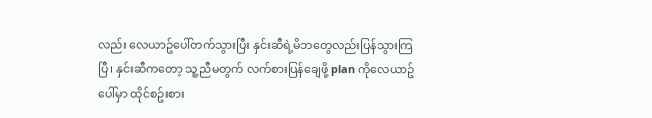လည်း လေယာဥ်ပေါ်တက်သွားပြီး နှင်းဆီရဲ့မိဘတွေလည်းပြန်သွားကြပြီ၊ နှင်းဆီကတော့ သူ့ညီမတွက် လက်စားပြန်ချေဖို့ plan ကိုလေယာဥ်ပေါ်မှာ ထိုင်စဥ်းစား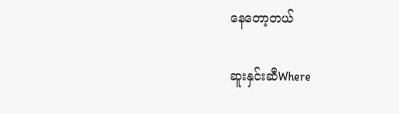နေတော့တယ်

ဆူးနှင်းဆီWhere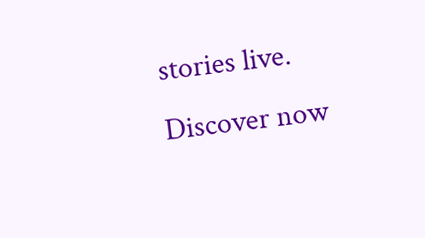stories live. Discover now